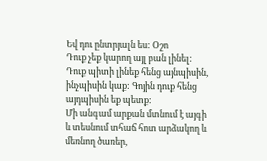Եվ դու ընտրյալն ես: Օշո
Դուք չեք կարող այլ բան լինել: Դուք պիտի լինեք հենց այնպիսին, ինչպիսին կաք: Գոյին դուք հենց այդպիսին եք պետք:
Մի անգամ արքան մտնում է այգի և տեսնում տհաճ հոտ արձակող և մեռնող ծառեր,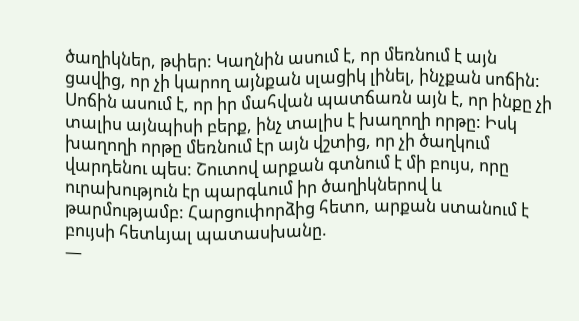ծաղիկներ, թփեր: Կաղնին ասում է, որ մեռնում է այն ցավից, որ չի կարող այնքան սլացիկ լինել, ինչքան սոճին: Սոճին ասում է, որ իր մահվան պատճառն այն է, որ ինքը չի տալիս այնպիսի բերք, ինչ տալիս է խաղողի որթը: Իսկ խաղողի որթը մեռնում էր այն վշտից, որ չի ծաղկում վարդենու պես: Շուտով արքան գտնում է մի բույս, որը ուրախություն էր պարգևում իր ծաղիկներով և թարմությամբ: Հարցուփորձից հետո, արքան ստանում է բույսի հետևյալ պատասխանը.
—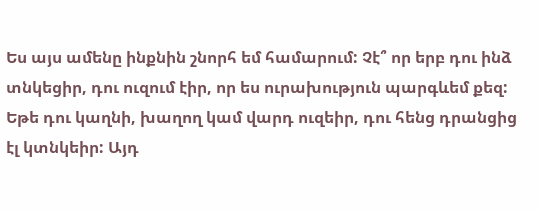Ես այս ամենը ինքնին շնորհ եմ համարում: Չէ՞ որ երբ դու ինձ տնկեցիր, դու ուզում էիր, որ ես ուրախություն պարգևեմ քեզ: Եթե դու կաղնի, խաղող կամ վարդ ուզեիր, դու հենց դրանցից էլ կտնկեիր: Այդ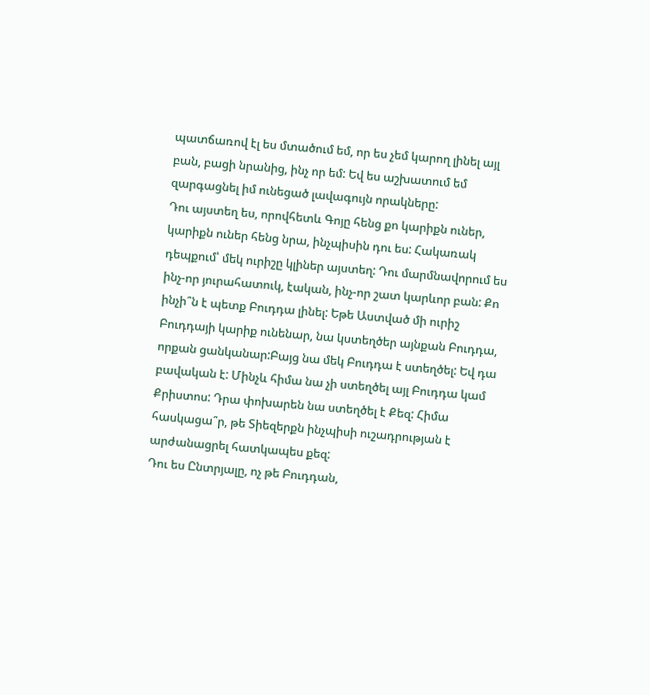պատճառով էլ ես մտածում եմ, որ ես չեմ կարող լինել այլ բան, բացի նրանից, ինչ որ եմ: Եվ ես աշխատում եմ զարգացնել իմ ունեցած լավագույն որակները:
Դու այստեղ ես, որովհետև Գոյը հենց քո կարիքն ուներ, կարիքն ուներ հենց նրա, ինչպիսին դու ես: Հակառակ դեպքում՝ մեկ ուրիշը կլիներ այստեղ: Դու մարմնավորում ես ինչ-որ յուրահատուկ, էական, ինչ-որ շատ կարևոր բան: Քո ինչի՞ն է պետք Բուդդա լինել: Եթե Աստված մի ուրիշ Բուդդայի կարիք ունենար, նա կստեղծեր այնքան Բուդդա, որքան ցանկանար:Բայց նա մեկ Բուդդա է ստեղծել: Եվ դա բավական է: Մինչև հիմա նա չի ստեղծել այլ Բուդդա կամ Քրիստոս: Դրա փոխարեն նա ստեղծել է Քեզ: Հիմա հասկացա՞ր, թե Տիեզերքն ինչպիսի ուշադրության է արժանացրել հատկապես քեզ:
Դու ես Ընտրյալը, ոչ թե Բուդդան,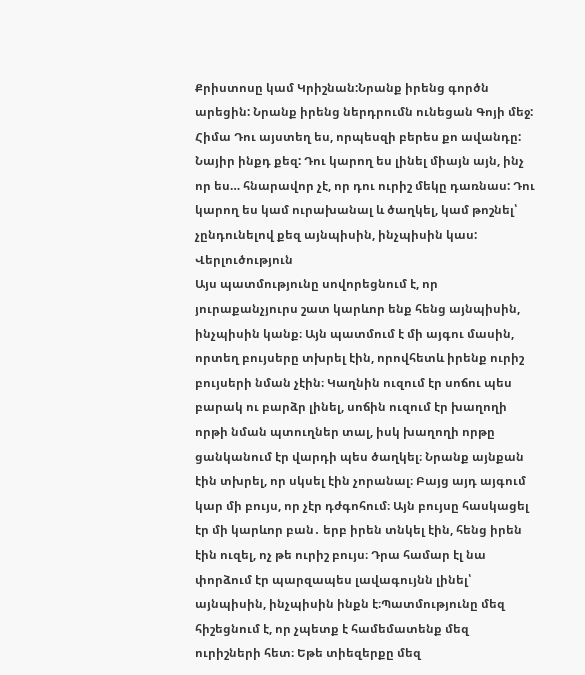Քրիստոսը կամ Կրիշնան:Նրանք իրենց գործն արեցին: Նրանք իրենց ներդրումն ունեցան Գոյի մեջ: Հիմա Դու այստեղ ես, որպեսզի բերես քո ավանդը: Նայիր ինքդ քեզ: Դու կարող ես լինել միայն այն, ինչ որ ես… հնարավոր չէ, որ դու ուրիշ մեկը դառնաս: Դու կարող ես կամ ուրախանալ և ծաղկել, կամ թոշնել՝ չընդունելով քեզ այնպիսին, ինչպիսին կաս:
Վերլուծություն
Այս պատմությունը սովորեցնում է, որ յուրաքանչյուրս շատ կարևոր ենք հենց այնպիսին, ինչպիսին կանք։ Այն պատմում է մի այգու մասին, որտեղ բույսերը տխրել էին, որովհետև իրենք ուրիշ բույսերի նման չէին։ Կաղնին ուզում էր սոճու պես բարակ ու բարձր լինել, սոճին ուզում էր խաղողի որթի նման պտուղներ տալ, իսկ խաղողի որթը ցանկանում էր վարդի պես ծաղկել։ Նրանք այնքան էին տխրել, որ սկսել էին չորանալ։ Բայց այդ այգում կար մի բույս, որ չէր դժգոհում։ Այն բույսը հասկացել էր մի կարևոր բան․ երբ իրեն տնկել էին, հենց իրեն էին ուզել, ոչ թե ուրիշ բույս։ Դրա համար էլ նա փորձում էր պարզապես լավագույնն լինել՝ այնպիսին, ինչպիսին ինքն է։Պատմությունը մեզ հիշեցնում է, որ չպետք է համեմատենք մեզ ուրիշների հետ։ Եթե տիեզերքը մեզ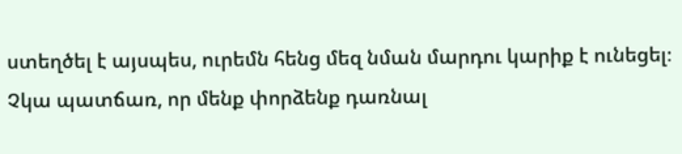ստեղծել է այսպես, ուրեմն հենց մեզ նման մարդու կարիք է ունեցել։ Չկա պատճառ, որ մենք փորձենք դառնալ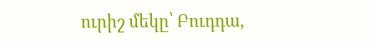ուրիշ մեկը՝ Բուդդա,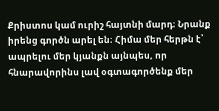Քրիստոս կամ ուրիշ հայտնի մարդ։ Նրանք իրենց գործն արել են։ Հիմա մեր հերթն է՝ ապրելու մեր կյանքն այնպես, որ հնարավորինս լավ օգտագործենք մեր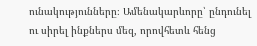ունակությունները։ Ամենակարևորը՝ ընդունել ու սիրել ինքներս մեզ, որովհետև հենց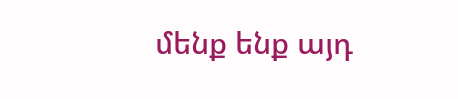մենք ենք այդ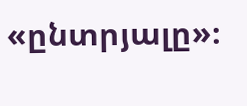«ընտրյալը»։